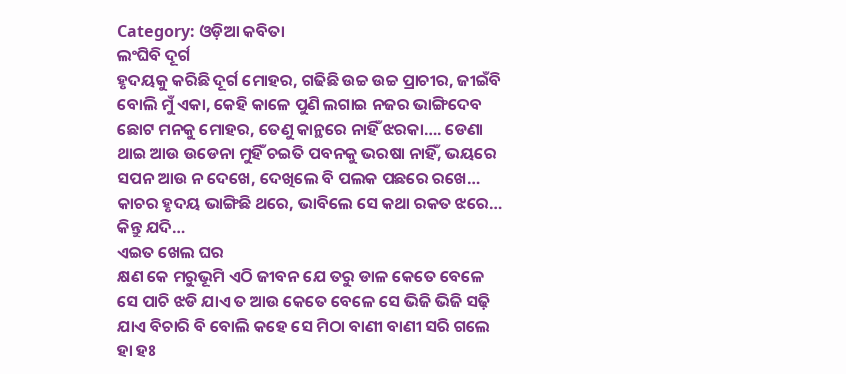Category: ଓଡ଼ିଆ କବିତା
ଲଂଘିବି ଦୂର୍ଗ
ହୃଦୟକୁ କରିଛି ଦୂର୍ଗ ମୋହର, ଗଢିଛି ଉଚ୍ଚ ଉଚ୍ଚ ପ୍ରାଚୀର, ଜୀଇଁବି ବୋଲି ମୁଁ ଏକା, କେହି କାଳେ ପୁଣି ଲଗାଇ ନଜର ଭାଙ୍ଗିଦେବ ଛୋଟ ମନକୁ ମୋହର, ତେଣୁ କାନ୍ଥରେ ନାହିଁ ଝରକା…. ଡେଣା ଥାଇ ଆଉ ଉଡେନା ମୁହିଁ ଚଇତି ପବନକୁ ଭରଷା ନାହିଁ, ଭୟରେ ସପନ ଆଉ ନ ଦେଖେ, ଦେଖିଲେ ବି ପଲକ ପଛରେ ରଖେ… କାଚର ହୃଦୟ ଭାଙ୍ଗିଛି ଥରେ, ଭାବିଲେ ସେ କଥା ରକତ ଝରେ… କିନ୍ତୁ ଯଦି…
ଏଇତ ଖେଲ ଘର
କ୍ଷଣ କେ ମରୁଭୂମି ଏଠି ଜୀବନ ଯେ ତରୁ ଡାଳ କେତେ ବେଳେ ସେ ପାଚି ଝଡି ଯାଏ ତ ଆଉ କେତେ ବେଳେ ସେ ଭିଜି ଭିଜି ସଢ଼ି ଯାଏ ବିଚାରି ବି ବୋଲି କହେ ସେ ମିଠା ବାଣୀ ବାଣୀ ସରି ଗଲେ ହା ହଃ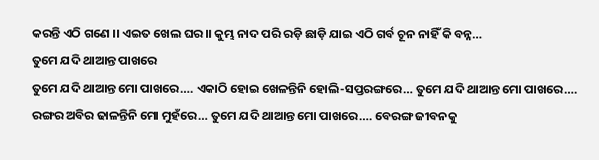କରନ୍ତି ଏଠି ଗଣେ ।। ଏଇତ ଖେଲ ଘର।। କୁମ୍ଭ ନାଦ ପରି ରଡ଼ି ଛାଡ଼ି ଯାଇ ଏଠି ଗର୍ବ ଚୂନ ନାହିଁ କି ବନ୍ନ…
ତୁମେ ଯଦି ଥାଆନ୍ତ ପାଖରେ
ତୁମେ ଯଦି ଥାଆନ୍ତ ମୋ ପାଖରେ…. ଏକାଠି ହୋଇ ଖେଳନ୍ତିନି ହୋଲି-ସପ୍ତରଙ୍ଗରେ… ତୁମେ ଯଦି ଥାଆନ୍ତ ମୋ ପାଖରେ…. ରଙ୍ଗର ଅବିର ଢାଳନ୍ତିନି ମୋ ମୁହଁରେ… ତୁମେ ଯଦି ଥାଆନ୍ତ ମୋ ପାଖରେ…. ବେରଙ୍ଗ ଜୀବନକୁ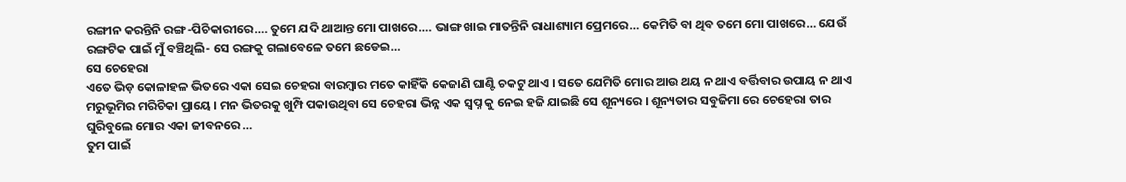ରଙ୍ଗୀନ କରନ୍ତିନି ରଙ୍ଗ-ପିଚିକାରୀରେ…. ତୁମେ ଯଦି ଥାଆନ୍ତ ମୋ ପାଖରେ…. ଭାଙ୍ଗ ଖାଇ ମାତନ୍ତିନି ରାଧାଶ୍ୟାମ ପ୍ରେମରେ… କେମିତି ବା ଥିବ ତମେ ମୋ ପାଖରେ… ଯେଉଁ ରଙ୍ଗଟିକ ପାଇଁ ମୁଁ ବଞ୍ଚିଥିଲି- ସେ ରଙ୍ଗକୁ ଗଲାବେଳେ ତମେ ଛଡେଇ…
ସେ ଚେହେରା
ଏତେ ଭିଡ଼ କୋଳାହଳ ଭିତରେ ଏକା ସେଇ ଚେହରା ବାରମ୍ବାର ମତେ କାହିଁକି କେଜାଣି ଘାଣ୍ଟି ଚକଟୁ ଥାଏ । ସତେ ଯେମିତି ମୋର ଆଉ ଥୟ ନ ଥାଏ ବର୍ତ୍ତିବାର ଉପାୟ ନ ଥାଏ ମରୁଭୂମିର ମରିଚିକା ପ୍ରାୟେ । ମନ ଭିତରକୁ ଖୁମ୍ପି ପକାଉଥିବା ସେ ଚେହରା ଭିନ୍ନ ଏକ ସ୍ୱପ୍ନ କୁ ନେଇ ହଜି ଯାଇଛି ସେ ଶୂନ୍ୟରେ । ଶୂନ୍ୟତାର ସବୁଜିମା ରେ ଚେହେରା ତାର ଘୁରିବୁଲେ ମୋର ଏକା ଜୀବନରେ …
ତୁମ ପାଇଁ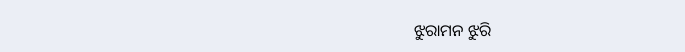ଝୁରାମନ ଝୁରି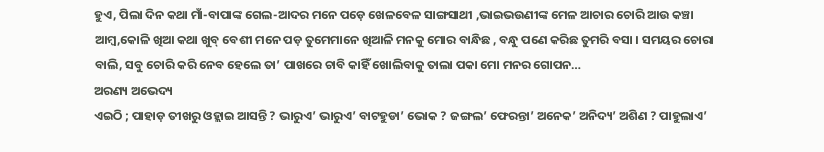ହୁଏ, ପିଲା ଦିନ କଥା ମାଁ-ବାପାଙ୍କ ଗେଲ-ଆଦର ମନେ ପଡ଼େ ଖେଳବେଳ ସାଙ୍ଗସାଥୀ ,ଭାଇଭଉଣୀଙ୍କ ମେଳ ଆଚାର ଚୋରି ଆଉ କଞ୍ଚା ଆମ୍ବ,କୋଳି ଖିଆ କଥା ଖୁବ୍ ବେଶୀ ମନେ ପଡ଼ ତୁମେମାନେ ଖିଆଳି ମନକୁ ମୋର ବାନ୍ଧିଛ , ବନ୍ଧୁ ପଣେ କରିଛ ତୁମରି ବସା । ସମୟର ଚୋରା ବାଲି, ସବୁ ଚୋରି କରି ନେବ ହେଲେ ତା’ ପାଖରେ ଚାବି କାହିଁ ଖୋଲିବାକୁ ତାଲା ପକା ମୋ ମନର ଗୋପନ…
ଅରଣ୍ୟ ଅଭେଦ୍ୟ
ଏଇଠି ; ପାହାଡ଼ ତୀଖରୁ ଓହ୍ଲାଇ ଆସନ୍ତି ? ଭାରୁଏ’ ଭାରୁଏ’ ବାଟହୁଡା’ ଭୋକ ? ଜଙ୍ଗଲ’ ଫେରନ୍ତା’ ଅନେକ’ ଅନିଦ୍ୟ’ ଅଶିଣ ? ପାହୁଲାଏ’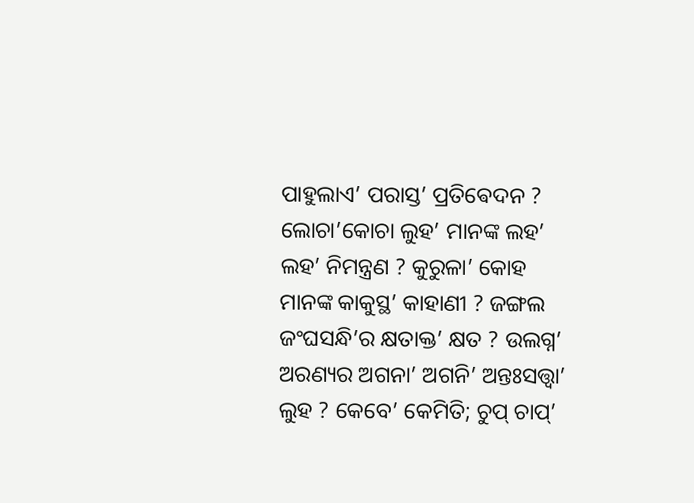ପାହୁଲାଏ’ ପରାସ୍ତ’ ପ୍ରତିଵେଦନ ? ଲୋଚା’କୋଚା ଲୁହ’ ମାନଙ୍କ ଲହ’ ଲହ’ ନିମନ୍ତ୍ରଣ ? କୁରୁଳା’ କୋହ ମାନଙ୍କ କାକୁସ୍ଥ’ କାହାଣୀ ? ଜଙ୍ଗଲ ଜଂଘସନ୍ଧି’ର କ୍ଷତାକ୍ତ’ କ୍ଷତ ? ଉଲଗ୍ନ’ ଅରଣ୍ୟର ଅଗନା’ ଅଗନି’ ଅନ୍ତଃସତ୍ତ୍ବା’ ଲୁହ ? କେବେ’ କେମିତି; ଚୁପ୍ ଚାପ୍’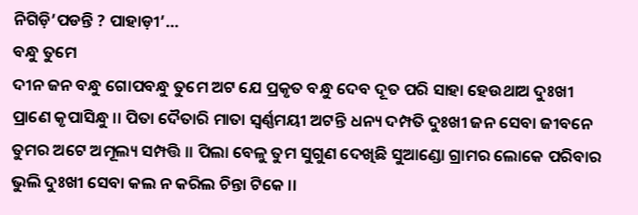ନିଗିଡ଼ି’ପଡନ୍ତି ? ପାହାଡ଼ୀ’…
ବନ୍ଧୁ ତୁମେ
ଦୀନ ଜନ ବନ୍ଧୁ ଗୋପବନ୍ଧୁ ତୁମେ ଅଟ ଯେ ପ୍ରକୃତ ବନ୍ଧୁ ଦେବ ଦୂତ ପରି ସାହା ହେଉଥାଅ ଦୁଃଖୀ ପ୍ରାଣେ କୃପାସିନ୍ଧୁ ।। ପିତା ଦୈତାରି ମାତା ସ୍ୱର୍ଣ୍ଣମୟୀ ଅଟନ୍ତି ଧନ୍ୟ ଦମ୍ପତି ଦୁଃଖୀ ଜନ ସେବା ଜୀବନେ ତୁମର ଅଟେ ଅମୂଲ୍ୟ ସମ୍ପତ୍ତି ।। ପିଲା ବେଳୁ ତୁମ ସୁଗୁଣ ଦେଖିଛି ସୁଆଣ୍ଡୋ ଗ୍ରାମର ଲୋକେ ପରିବାର ଭୁଲି ଦୁଃଖୀ ସେବା କଲ ନ କରିଲ ଚିନ୍ତା ଟିକେ ।।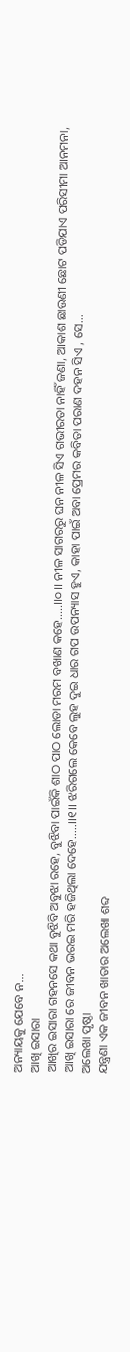ଅନ୍ୟାୟକୁ ଯେବେ ନ…
ଆଖି ଇସାରା
ଆଖିର ଇସାରା ଗହନସେ କଥା ବୁଝିବି ଅବୁଝା ରହେ, ବୁଝିବା ପାଇଁକି ଶାଠ ପାଠ ଲୋଡା ମରମ ବଖାଣ କହେ…..।।୦।। ନୀଳ ସାଗରରୁ ଘନ ନୀଳ ସିଏ ଗଭୀରତା ନାହିଁ ଜଣା, ଆକାଶ ଛାଉଣୀ ଛୋଟ ପଡିଯାଏ ପରିସୀମା ଆନମନା, ଆଖି ଇସାରା ରେ ଜୀବନ ଭରଇ ମରି ହଜିଥିଲା ଦେହେ…..।।୧।। ଝରିଗଲେ କେବେ ଲୁହ ଦୁଇ ଧାର ଗପ ଉପନ୍ୟାସ ହୁଏ, କାହା ପାଇଁ ଅବା ପ୍ରେମର କବିତା ପରାଣ ଦହନ ସିଏ , ସେ…
ଅଲେଖା ପୃଷ୍ଠା
ଯନ୍ତ୍ରଣା ଏକ ଜୀବନ ଖାତାର ଅଲେଖା ଶବ୍ଦ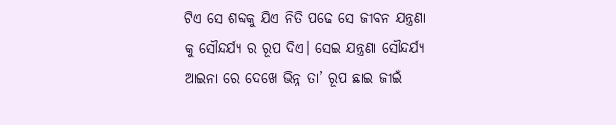ଟିଏ ସେ ଶବ୍ଦକୁ ଯିଏ ନିତି ପଢେ ସେ ଜୀବନ ଯନ୍ତ୍ରଣା କୁ ସୌନ୍ଦର୍ଯ୍ୟ ର ରୂପ ଦିଏ। ସେଇ ଯନ୍ତ୍ରଣା ସୌନ୍ଦର୍ଯ୍ୟ ଆଇନା ରେ ଦେଖେ ଭିନ୍ନ ତା’ ରୂପ ଛାଇ ଜୀଇଁ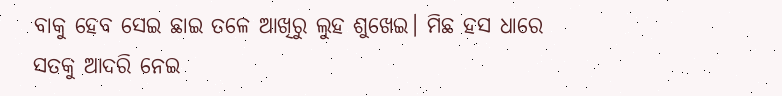ବାକୁ ହେବ ସେଇ ଛାଇ ତଳେ ଆଖିରୁ ଲୁହ ଶୁଖେଇ। ମିଛ ହସ ଧାରେ ସତକୁ ଆଦରି ନେଇ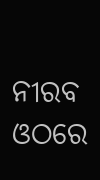ନୀରବ ଓଠରେ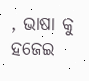, ଭାଷା କୁ ହଜେଇ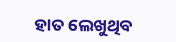ହାତ ଲେଖୁଥିବ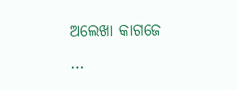ଅଲେଖା କାଗଜେ …